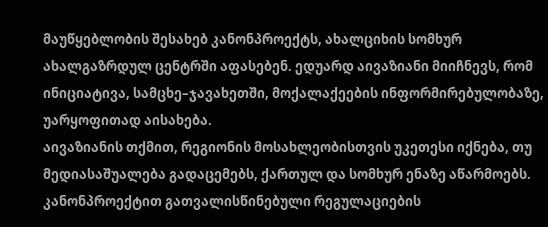მაუწყებლობის შესახებ კანონპროექტს, ახალციხის სომხურ ახალგაზრდულ ცენტრში აფასებენ. ედუარდ აივაზიანი მიიჩნევს, რომ ინიციატივა, სამცხე–ჯავახეთში, მოქალაქეების ინფორმირებულობაზე, უარყოფითად აისახება.
აივაზიანის თქმით, რეგიონის მოსახლეობისთვის უკეთესი იქნება, თუ მედიასაშუალება გადაცემებს, ქართულ და სომხურ ენაზე აწარმოებს.
კანონპროექტით გათვალისწინებული რეგულაციების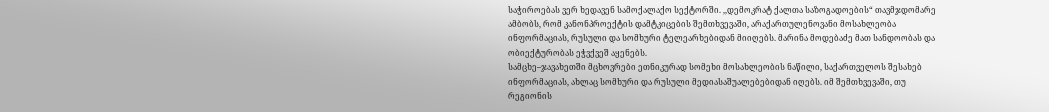საჭიროებას ვერ ხედავენ სამოქალაქო სექტორში. ,,დემოკრატ ქალთა საზოგადოების“ თავმჯდომარე ამბობს, რომ კანონპროექტის დამტკიცების შემთხვევაში, არაქართულენოვანი მოსახლეობა ინფორმაციას, რუსული და სომხური ტელეარხებიდან მიიღებს. მარინა მოდებაძე მათ სანდოობას და ობიექტურობას ეჭვქვეშ აყენებს.
სამცხე–ჯავახეთში მცხოვრები ეთნიკურად სომეხი მოსახლეობის ნაწილი, საქართველოს შესახებ ინფორმაციას, ახლაც სომხური და რუსული მედიასაშუალებებიდან იღებს. იმ შემთხვევაში, თუ რეგიონის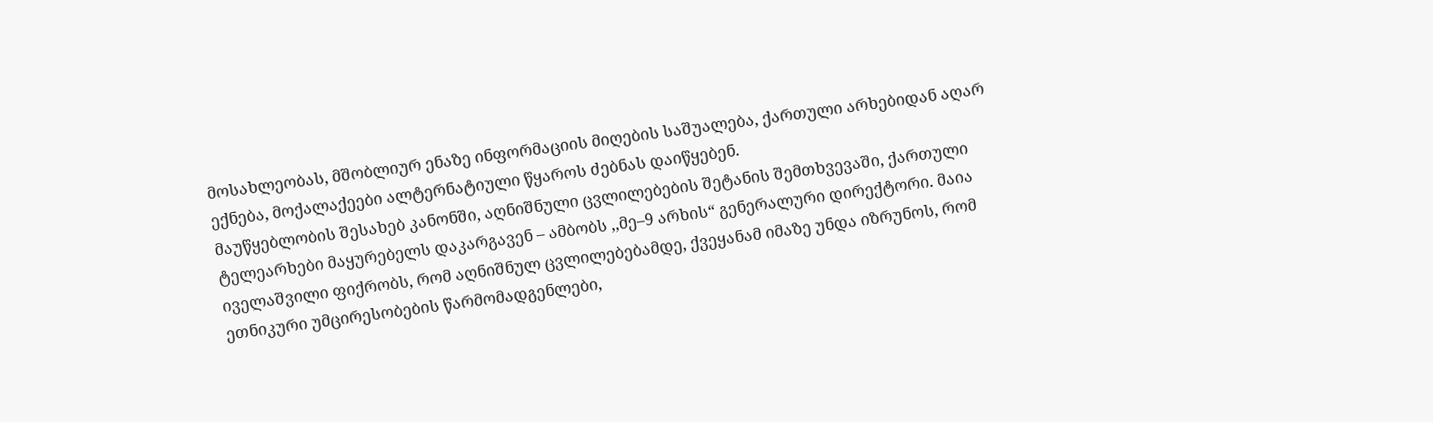მოსახლეობას, მშობლიურ ენაზე ინფორმაციის მიღების საშუალება, ქართული არხებიდან აღარ ექნება, მოქალაქეები ალტერნატიული წყაროს ძებნას დაიწყებენ.
მაუწყებლობის შესახებ კანონში, აღნიშნული ცვლილებების შეტანის შემთხვევაში, ქართული ტელეარხები მაყურებელს დაკარგავენ – ამბობს ,,მე–9 არხის“ გენერალური დირექტორი. მაია იველაშვილი ფიქრობს, რომ აღნიშნულ ცვლილებებამდე, ქვეყანამ იმაზე უნდა იზრუნოს, რომ ეთნიკური უმცირესობების წარმომადგენლები,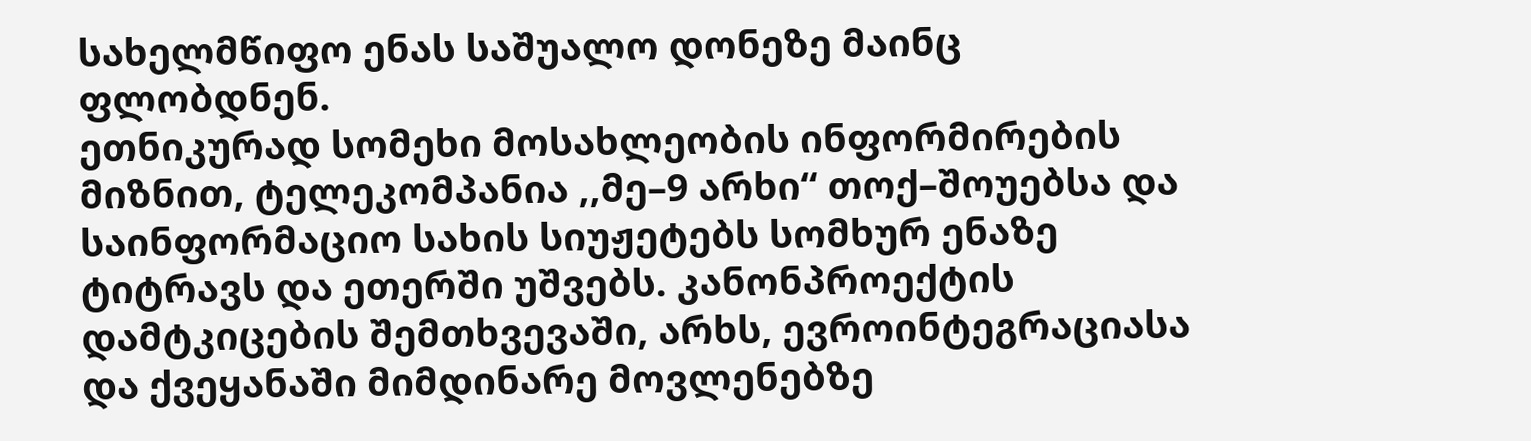სახელმწიფო ენას საშუალო დონეზე მაინც ფლობდნენ.
ეთნიკურად სომეხი მოსახლეობის ინფორმირების მიზნით, ტელეკომპანია ,,მე–9 არხი“ თოქ–შოუებსა და საინფორმაციო სახის სიუჟეტებს სომხურ ენაზე ტიტრავს და ეთერში უშვებს. კანონპროექტის დამტკიცების შემთხვევაში, არხს, ევროინტეგრაციასა და ქვეყანაში მიმდინარე მოვლენებზე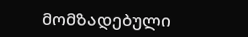მომზადებული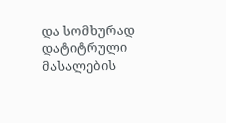და სომხურად დატიტრული მასალების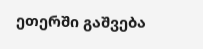ეთერში გაშვება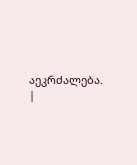აეკრძალება.
|